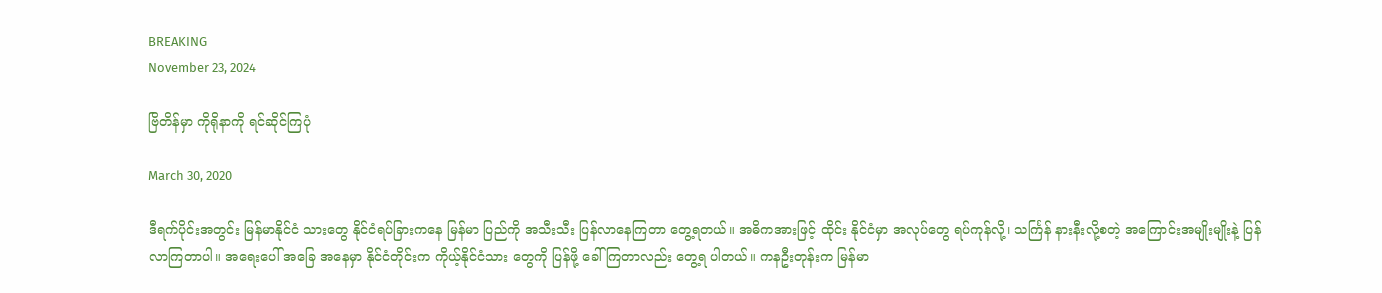BREAKING
November 23, 2024

ဗြိတိန်မှာ ကိုရိုနာကို ရင်ဆိုင်ကြပုံ

March 30, 2020

ဒီရက်ပိုင်းအတွင်း မြန်မာနိုင်ငံ သားတွေ နိုင်ငံရပ်ခြားကနေ မြန်မာ ပြည်ကို အသီးသီး ပြန်လာနေကြတာ တွေ့ရတယ်။ အဓိကအားဖြင့် ထိုင်း နိုင်ငံမှာ အလုပ်တွေ ရပ်ကုန်လို့၊ သင်္ကြန် နားနီးလို့စတဲ့ အကြောင်းအမျိုးမျိုးနဲ့ ပြန်လာကြတာပါ။ အရေးပေါ် အခြေ အနေမှာ နိုင်ငံတိုင်းက ကိုယ့်နိုင်ငံသား တွေကို ပြန်ဖို့ ခေါ်ကြတာလည်း တွေ့ရ ပါတယ်။ ကနဦးတုန်းက မြန်မာ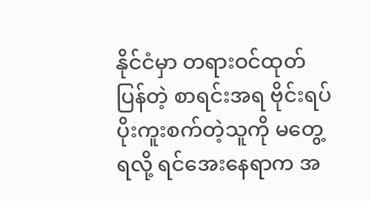နိုင်ငံမှာ တရားဝင်ထုတ်ပြန်တဲ့ စာရင်းအရ ဗိုင်းရပ်ပိုးကူးစက်တဲ့သူကို မတွေ့ရလို့ ရင်အေးနေရာက အ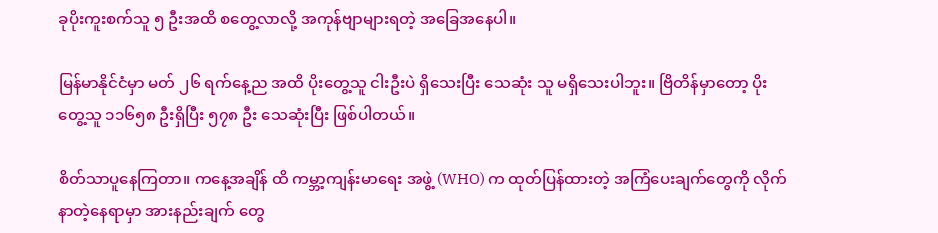ခုပိုးကူးစက်သူ ၅ ဦးအထိ စတွေ့လာလို့ အကုန်ဗျာများရတဲ့ အခြေအနေပါ။

မြန်မာနိုင်ငံမှာ မတ် ၂၆ ရက်နေ့ည အထိ ပိုးတွေ့သူ ငါးဦးပဲ ရှိသေးပြီး သေဆုံး သူ မရှိသေးပါဘူး။ ဗြိတိန်မှာတော့ ပိုးတွေ့သူ ၁၁၆၅၈ ဦးရှိပြီး ၅၇၈ ဦး သေဆုံးပြီး ဖြစ်ပါတယ်။

စိတ်သာပူနေကြတာ။ ကနေ့အချိန် ထိ ကမ္ဘာ့ကျန်းမာရေး အဖွဲ့ (WHO) က ထုတ်ပြန်ထားတဲ့ အကြံပေးချက်တွေကို လိုက်နာတဲ့နေရာမှာ အားနည်းချက် တွေ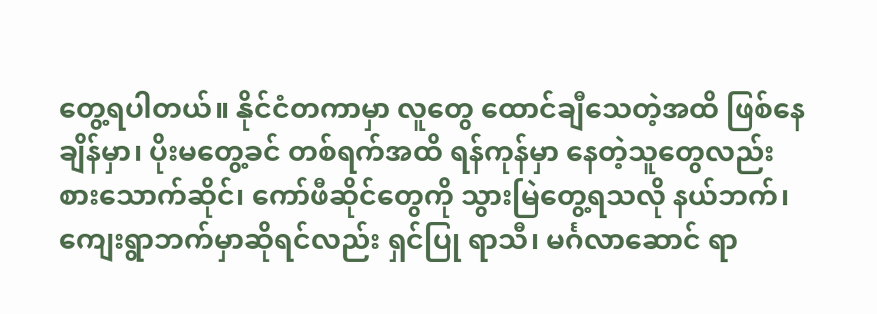တွေ့ရပါတယ်။ နိုင်ငံတကာမှာ လူတွေ ထောင်ချီသေတဲ့အထိ ဖြစ်နေ ချိန်မှာ၊ ပိုးမတွေ့ခင် တစ်ရက်အထိ ရန်ကုန်မှာ နေတဲ့သူတွေလည်း စားသောက်ဆိုင်၊ ကော်ဖီဆိုင်တွေကို သွားမြဲတွေ့ရသလို နယ်ဘက်၊ ကျေးရွာဘက်မှာဆိုရင်လည်း ရှင်ပြု ရာသီ၊ မင်္ဂလာဆောင် ရာ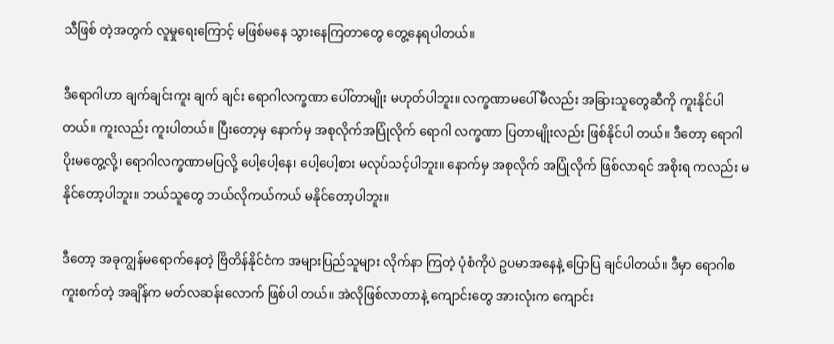သီဖြစ် တဲ့အတွက် လူမှုရေးကြောင့် မဖြစ်မနေ သွားနေကြတာတွေ တွေ့နေရပါတယ်။

ဒီရောဂါဟာ ချက်ချင်းကူး ချက် ချင်း ရောဂါလက္ခဏာ ပေါ်တာမျိုး မဟုတ်ပါဘူး။ လက္ခဏာမပေါ်မီလည်း အခြားသူတွေဆီကို ကူးနိုင်ပါတယ်။ ကူးလည်း ကူးပါတယ်။ ပြီးတော့မှ နောက်မှ အစုလိုက်အပြုံလိုက် ရောဂါ လက္ခဏာ ပြတာမျိုးလည်း ဖြစ်နိုင်ပါ တယ်။ ဒီတော့ ရောဂါပိုးမတွေ့လို့၊ ရောဂါလက္ခဏာမပြလို့ ပေါ့ပေါ့နေ၊ ပေါ့ပေါ့စား မလုပ်သင့်ပါဘူး။ နောက်မှ အစုလိုက် အပြုံလိုက် ဖြစ်လာရင် အစိုးရ ကလည်း မနိုင်တော့ပါဘူး။ ဘယ်သူတွေ ဘယ်လိုကယ်ကယ် မနိုင်တော့ပါဘူး။

ဒီတော့ အခုကျွန်မရောက်နေတဲ့ ဗြိတိန်နိုင်ငံက အများပြည်သူများ လိုက်နာ ကြတဲ့ ပုံစံကိုပဲ ဥပမာအနေနဲ့ ပြောပြ ချင်ပါတယ်။ ဒီမှာ ရောဂါစကူးစက်တဲ့ အချိန်က မတ်လဆန်းလောက် ဖြစ်ပါ တယ်။ အဲလိုဖြစ်လာတာနဲ့ ကျောင်းတွေ အားလုံးက ကျောင်း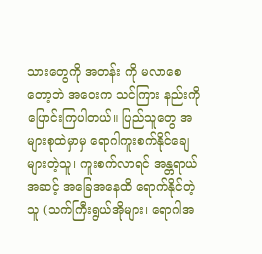သားတွေကို အတန်း ကို မလာစေတော့ဘဲ အဝေးက သင်ကြား နည်းကို ပြောင်းကြပါတယ်။ ပြည်သူတွေ အများစုထဲမှာမှ ရောဂါကူးစက်နိုင်ချေ များတဲ့သူ၊ ကူးစက်လာရင် အန္တရာယ် အဆင့် အခြေအနေထိ ရောက်နိုင်တဲ့သူ (သက်ကြီးရွယ်အိုများ၊ ရောဂါအ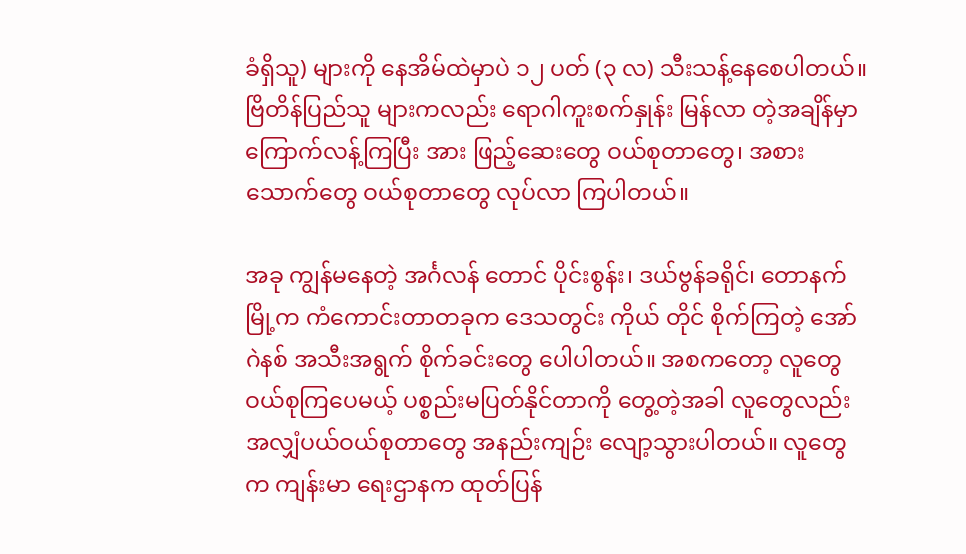ခံရှိသူ) များကို နေအိမ်ထဲမှာပဲ ၁၂ ပတ် (၃ လ) သီးသန့်နေစေပါတယ်။ ဗြိတိန်ပြည်သူ များကလည်း ရောဂါကူးစက်နှုန်း မြန်လာ တဲ့အချိန်မှာ ကြောက်လန့်ကြပြီး အား ဖြည့်ဆေးတွေ ဝယ်စုတာတွေ၊ အစား သောက်တွေ ဝယ်စုတာတွေ လုပ်လာ ကြပါတယ်။

အခု ကျွန်မနေတဲ့ အင်္ဂလန် တောင် ပိုင်းစွန်း၊ ဒယ်ဗွန်ခရိုင်၊ တောနက်မြို့က ကံကောင်းတာတခုက ဒေသတွင်း ကိုယ် တိုင် စိုက်ကြတဲ့ အော်ဂဲနစ် အသီးအရွက် စိုက်ခင်းတွေ ပေါပါတယ်။ အစကတော့ လူတွေဝယ်စုကြပေမယ့် ပစ္စည်းမပြတ်နိုင်တာကို တွေ့တဲ့အခါ လူတွေလည်း အလျှံပယ်ဝယ်စုတာတွေ အနည်းကျဉ်း လျော့သွားပါတယ်။ လူတွေက ကျန်းမာ ရေးဌာနက ထုတ်ပြန်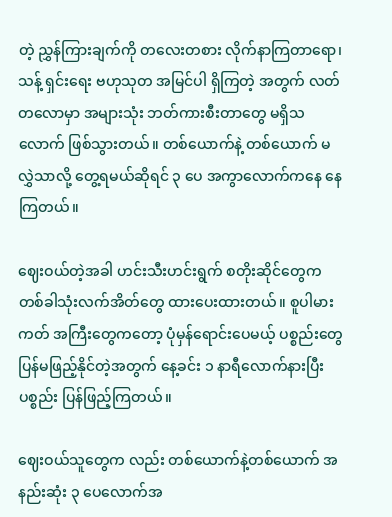တဲ့ ညွှန်ကြားချက်ကို တလေးတစား လိုက်နာကြတာရော၊ သန့် ရှင်းရေး ဗဟုသုတ အမြင်ပါ ရှိကြတဲ့ အတွက် လတ်တလောမှာ အများသုံး ဘတ်ကားစီးတာတွေ မရှိသလောက် ဖြစ်သွားတယ်။ တစ်ယောက်နဲ့ တစ်ယောက် မလွှဲသာလို့ တွေ့ရမယ်ဆိုရင် ၃ ပေ အကွာလောက်ကနေ နေကြတယ်။

ဈေးဝယ်တဲ့အခါ ဟင်းသီးဟင်းရွက် စတိုးဆိုင်တွေက တစ်ခါသုံးလက်အိတ်တွေ ထားပေးထားတယ်။ စူပါမားကတ် အကြီးတွေကတော့ ပုံမှန်ရောင်းပေမယ့် ပစ္စည်းတွေ ပြန်မဖြည့်နိုင်တဲ့အတွက် နေ့ခင်း ၁ နာရီလောက်နားပြီး ပစ္စည်း ပြန်ဖြည့်ကြတယ်။

ဈေးဝယ်သူတွေက လည်း တစ်ယောက်နဲ့တစ်ယောက် အနည်းဆုံး ၃ ပေလောက်အ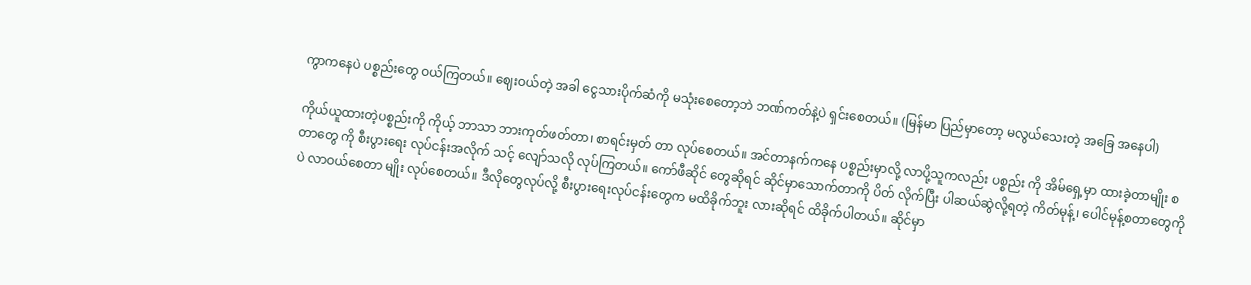ကွာကနေပဲ ပစ္စည်းတွေ ဝယ်ကြတယ်။ ဈေးဝယ်တဲ့ အခါ ငွေသားပိုက်ဆံကို မသုံးစေတော့ဘဲ ဘဏ်ကတ်နဲ့ပဲ ရှင်းစေတယ်။ (မြန်မာ ပြည်မှာတော့ မလွယ်သေးတဲ့ အခြေ အနေပါ)

ကိုယ်ယူထားတဲ့ပစ္စည်းကို ကိုယ့် ဘာသာ ဘားကုတ်ဖတ်တာ၊ စာရင်းမှတ် တာ လုပ်စေတယ်။ အင်တာနက်ကနေ ပစ္စည်းမှာလို့ လာပို့သူကလည်း ပစ္စည်း ကို အိမ်ရှေ့မှာ ထားခဲ့တာမျိုး စတာတွေ ကို စီးပွားရေး လုပ်ငန်းအလိုက် သင့် လျော်သလို လုပ်ကြတယ်။ ကော်ဖီဆိုင် တွေဆိုရင် ဆိုင်မှာသောက်တာကို ပိတ် လိုက်ပြီး ပါဆယ်ဆွဲလို့ရတဲ့ ကိတ်မုန့်၊ ပေါင်မုန့်စတာတွေကိုပဲ လာဝယ်စေတာ မျိုး လုပ်စေတယ်။ ဒီလိုတွေလုပ်လို့ စီးပွားရေးလုပ်ငန်းတွေက မထိခိုက်ဘူး လားဆိုရင် ထိခိုက်ပါတယ်။ ဆိုင်မှာ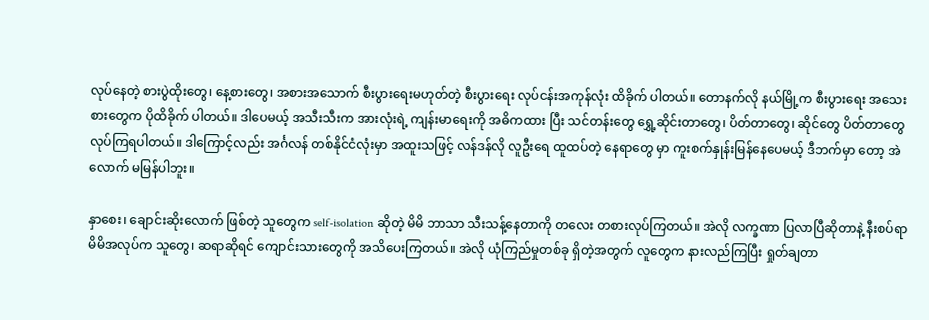လုပ်နေတဲ့ စားပွဲထိုးတွေ၊ နေ့စားတွေ၊ အစားအသောက် စီးပွားရေးမဟုတ်တဲ့ စီးပွားရေး လုပ်ငန်းအကုန်လုံး ထိခိုက် ပါတယ်။ တောနက်လို နယ်မြို့က စီးပွားရေး အသေးစားတွေက ပိုထိခိုက် ပါတယ်။ ဒါပေမယ့် အသီးသီးက အားလုံးရဲ့ ကျန်းမာရေးကို အဓိကထား ပြီး သင်တန်းတွေ ရွှေ့ဆိုင်းတာတွေ၊ ပိတ်တာတွေ၊ ဆိုင်တွေ ပိတ်တာတွေ လုပ်ကြရပါတယ်။ ဒါကြောင့်လည်း အင်္ဂလန် တစ်နိုင်ငံလုံးမှာ အထူးသဖြင့် လန်ဒန်လို လူဦးရေ ထူထပ်တဲ့ နေရာတွေ မှာ ကူးစက်နှုန်းမြန်နေပေမယ့် ဒီဘက်မှာ တော့ အဲလောက် မမြန်ပါဘူး။

နှာစေး၊ ချောင်းဆိုးလောက် ဖြစ်တဲ့ သူတွေက self-isolation ဆိုတဲ့ မိမိ ဘာသာ သီးသန့်နေတာကို တလေး တစားလုပ်ကြတယ်။ အဲလို လက္ခဏာ ပြလာပြီဆိုတာနဲ့ နီးစပ်ရာ မိမိအလုပ်က သူတွေ၊ ဆရာဆိုရင် ကျောင်းသားတွေကို အသိပေးကြတယ်။ အဲလို ယုံကြည်မှုတစ်ခု ရှိတဲ့အတွက် လူတွေက နားလည်ကြပြီး ရှုတ်ချတာ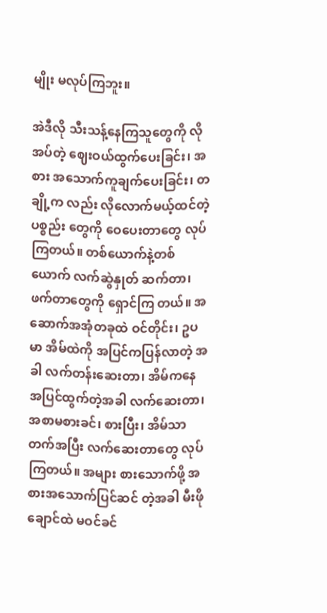မျိုး မလုပ်ကြဘူး။

အဲဒီလို သီးသန့်နေကြသူတွေကို လိုအပ်တဲ့ ဈေးဝယ်ထွက်ပေးခြင်း၊ အစား အသောက်ကူချက်ပေးခြင်း၊ တချို့က လည်း လိုလောက်မယ့်ထင်တဲ့ ပစ္စည်း တွေကို ဝေပေးတာတွေ လုပ်ကြတယ်။ တစ်ယောက်နဲ့တစ်ယောက် လက်ဆွဲနှုတ် ဆက်တာ၊ ဖက်တာတွေကို ရှောင်ကြ တယ်။ အဆောက်အအုံတခုထဲ ဝင်တိုင်း၊ ဥပမာ အိမ်ထဲကို အပြင်ကပြန်လာတဲ့ အခါ လက်တန်းဆေးတာ၊ အိမ်ကနေ အပြင်ထွက်တဲ့အခါ လက်ဆေးတာ၊ အစာမစားခင်၊ စားပြီး၊ အိမ်သာတက်အပြီး လက်ဆေးတာတွေ လုပ်ကြတယ်။ အများ စားသောက်ဖို့ အစားအသောက်ပြင်ဆင် တဲ့အခါ မီးဖိုချောင်ထဲ မဝင်ခင်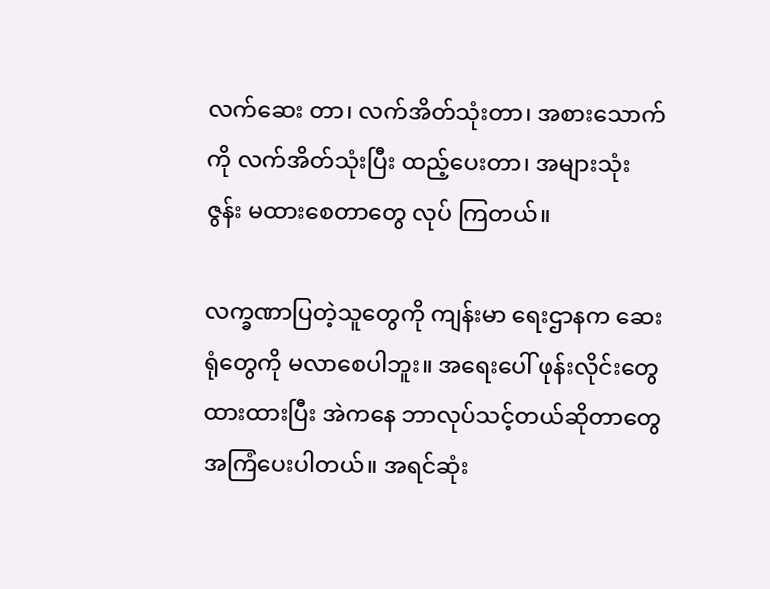လက်ဆေး တာ၊ လက်အိတ်သုံးတာ၊ အစားသောက် ကို လက်အိတ်သုံးပြီး ထည့်ပေးတာ၊ အများသုံး ဇွန်း မထားစေတာတွေ လုပ် ကြတယ်။

လက္ခဏာပြတဲ့သူတွေကို ကျန်းမာ ရေးဌာနက ဆေးရုံတွေကို မလာစေပါဘူး။ အရေးပေါ် ဖုန်းလိုင်းတွေ ထားထားပြီး အဲကနေ ဘာလုပ်သင့်တယ်ဆိုတာတွေ အကြံပေးပါတယ်။ အရင်ဆုံး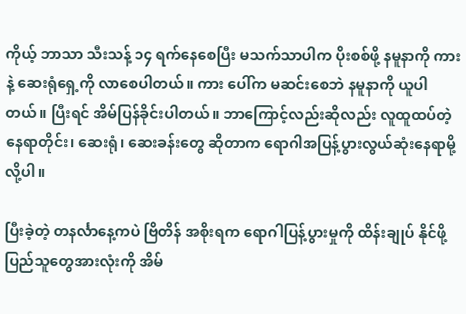ကိုယ့် ဘာသာ သီးသန့် ၁၄ ရက်နေစေပြီး မသက်သာပါက ပိုးစစ်ဖို့ နမူနာကို ကား နဲ့ ဆေးရုံရှေ့ကို လာစေပါတယ်။ ကား ပေါ်က မဆင်းစေဘဲ နမူနာကို ယူပါ တယ်။ ပြီးရင် အိမ်ပြန်ခိုင်းပါတယ်။ ဘာကြောင့်လည်းဆိုလည်း လူထူထပ်တဲ့ နေရာတိုင်း၊ ဆေးရုံ၊ ဆေးခန်းတွေ ဆိုတာက ရောဂါအပြန့်ပွားလွယ်ဆုံးနေရာမို့လို့ပါ။

ပြီးခဲ့တဲ့ တနင်္လာနေ့ကပဲ ဗြိတိန် အစိုးရက ရောဂါပြန့်ပွားမှုကို ထိန်းချုပ် နိုင်ဖို့ ပြည်သူတွေအားလုံးကို အိမ်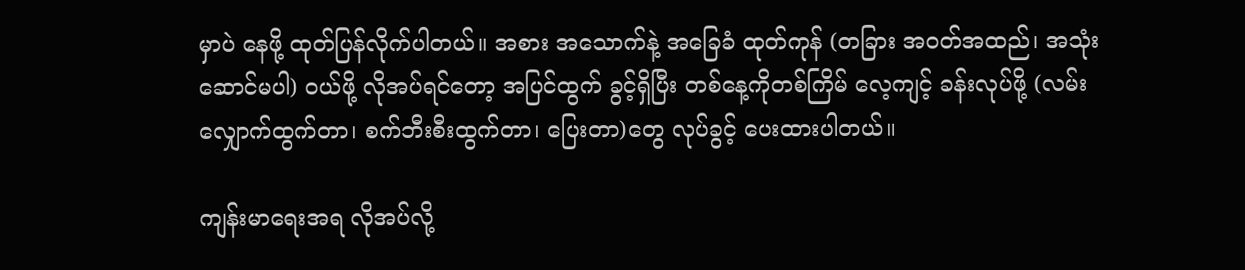မှာပဲ နေဖို့ ထုတ်ပြန်လိုက်ပါတယ်။ အစား အသောက်နဲ့ အခြေခံ ထုတ်ကုန် (တခြား အဝတ်အထည်၊ အသုံးဆောင်မပါ) ဝယ်ဖို့ လိုအပ်ရင်တော့ အပြင်ထွက် ခွင့်ရှိပြီး တစ်နေ့ကိုတစ်ကြိမ် လေ့ကျင့် ခန်းလုပ်ဖို့ (လမ်းလျှောက်ထွက်တာ၊ စက်ဘီးစီးထွက်တာ၊ ပြေးတာ)တွေ လုပ်ခွင့် ပေးထားပါတယ်။

ကျန်းမာရေးအရ လိုအပ်လို့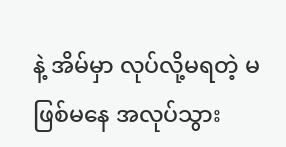နဲ့ အိမ်မှာ လုပ်လို့မရတဲ့ မဖြစ်မနေ အလုပ်သွား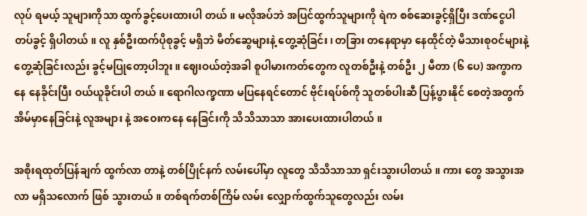လုပ် ရမယ့် သူများကိုသာ ထွက်ခွင့်ပေးထားပါ တယ်။ မလိုအပ်ဘဲ အပြင်ထွက်သူများကို ရဲက စစ်ဆေးခွင့်ရှိပြီး ဒဏ်ငွေပါ တပ်ခွင့် ရှိပါတယ်။ လူ နှစ်ဦးထက်ပိုစုခွင့် မရှိဘဲ မိတ်ဆွေများနဲ့ တွေ့ဆုံခြင်း၊ တခြား တနေရာမှာ နေထိုင်တဲ့ မိသားစုဝင်များနဲ့ တွေ့ဆုံခြင်းလည်း ခွင့်မပြုတော့ပါဘူး။ ဈေးဝယ်တဲ့အခါ စူပါမားကတ်တွေက လူတစ်ဦးနဲ့ တစ်ဦး ၂ မီတာ (၆ ပေ) အကွာကနေ နေခိုင်းပြီး ဝယ်ယူခိုင်းပါ တယ်။ ရောဂါလက္ခဏာ မပြနေရင်တောင် ဗိုင်းရပ်စ်ကို သူတစ်ပါးဆီ ပြန့်ပွားနိုင် စေတဲ့အတွက် အိမ်မှာနေခြင်းနဲ့ လူအများ နဲ့ အဝေးကနေ နေခြင်းကို သိသိသာသာ အားပေးထားပါတယ်။

အစိုးရထုတ်ပြန်ချက် ထွက်လာ တာနဲ့ တစ်ပြိုင်နက် လမ်းပေါ်မှာ လူတွေ သိသိသာသာ ရှင်းသွားပါတယ်။ ကား တွေ အသွားအလာ မရှိသလောက် ဖြစ် သွားတယ်။ တစ်ရက်တစ်ကြိမ် လမ်း လျှောက်ထွက်သူတွေလည်း လမ်း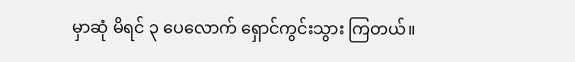မှာဆုံ မိရင် ၃ ပေလောက် ရှောင်ကွင်းသွား ကြတယ်။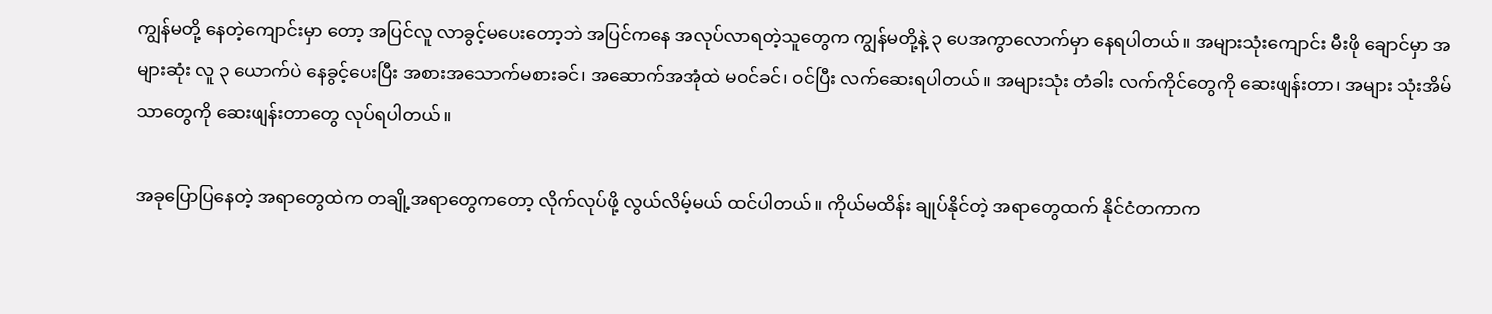ကျွန်မတို့ နေတဲ့ကျောင်းမှာ တော့ အပြင်လူ လာခွင့်မပေးတော့ဘဲ အပြင်ကနေ အလုပ်လာရတဲ့သူတွေက ကျွန်မတို့နဲ့ ၃ ပေအကွာလောက်မှာ နေရပါတယ်။ အများသုံးကျောင်း မီးဖို ချောင်မှာ အများဆုံး လူ ၃ ယောက်ပဲ နေခွင့်ပေးပြီး အစားအသောက်မစားခင်၊ အဆောက်အအုံထဲ မဝင်ခင်၊ ဝင်ပြီး လက်ဆေးရပါတယ်။ အများသုံး တံခါး လက်ကိုင်တွေကို ဆေးဖျန်းတာ၊ အများ သုံးအိမ်သာတွေကို ဆေးဖျန်းတာတွေ လုပ်ရပါတယ်။

အခုပြောပြနေတဲ့ အရာတွေထဲက တချို့အရာတွေကတော့ လိုက်လုပ်ဖို့ လွယ်လိမ့်မယ် ထင်ပါတယ်။ ကိုယ်မထိန်း ချုပ်နိုင်တဲ့ အရာတွေထက် နိုင်ငံတကာက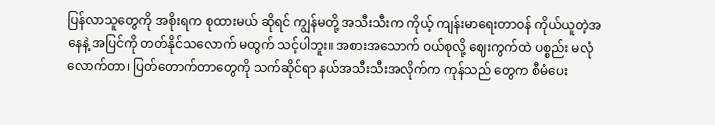ပြန်လာသူတွေကို အစိုးရက စုထားမယ် ဆိုရင် ကျွန်မတို့ အသီးသီးက ကိုယ့် ကျန်းမာရေးတာဝန် ကိုယ်ယူတဲ့အနေနဲ့ အပြင်ကို တတ်နိုင်သလောက် မထွက် သင့်ပါဘူး။ အစားအသောက် ဝယ်စုလို့ ဈေးကွက်ထဲ ပစ္စည်း မလုံလောက်တာ၊ ပြတ်တောက်တာတွေကို သက်ဆိုင်ရာ နယ်အသီးသီးအလိုက်က ကုန်သည် တွေက စီမံပေး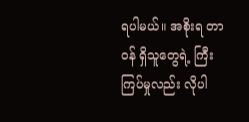ရပါမယ်။ အစိုးရ တာဝန် ရှိသူတွေရဲ့ ကြီးကြပ်မှုလည်း လိုပါ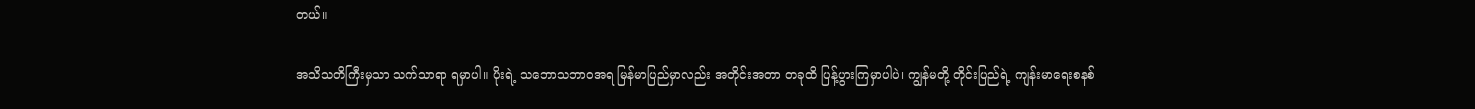တယ်။

အသိသတိကြီးမှသာ သက်သာရာ ရမှာပါ။ ပိုးရဲ့ သဘောသဘာ၀အရ မြန်မာပြည်မှာလည်း အတိုင်းအတာ တခုထိ ပြန့်ပွားကြမှာပါပဲ၊ ကျွန်မတို့ တိုင်းပြည်ရဲ့ ကျန်းမာရေးစနစ်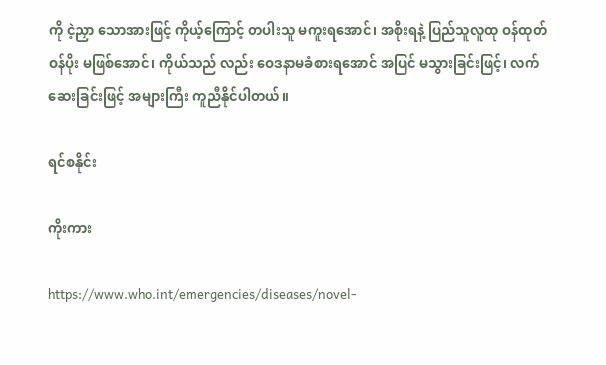ကို ငဲ့ညှာ သောအားဖြင့် ကိုယ့်ကြောင့် တပါးသူ မကူးရအောင်၊ အစိုးရနဲ့ ပြည်သူလူထု ဝန်ထုတ်ဝန်ပိုး မဖြစ်အောင်၊ ကိုယ်သည် လည်း ဝေဒနာမခံစားရအောင် အပြင် မသွားခြင်းဖြင့်၊ လက်ဆေးခြင်းဖြင့် အများကြီး ကူညီနိုင်ပါတယ်။

ရင်စနိုင်း

ကိုးကား

https://www.who.int/emergencies/diseases/novel-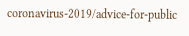coronavirus-2019/advice-for-public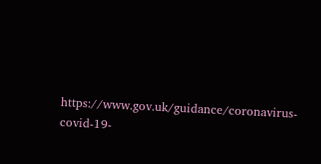https://www.gov.uk/guidance/coronavirus-covid-19-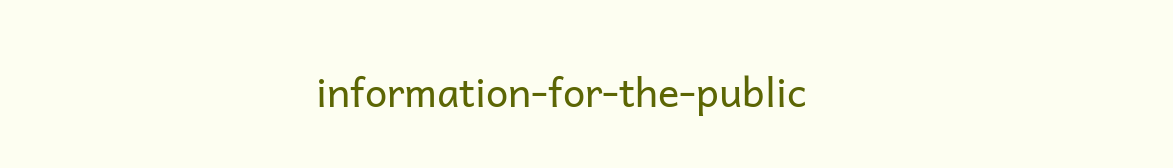information-for-the-public